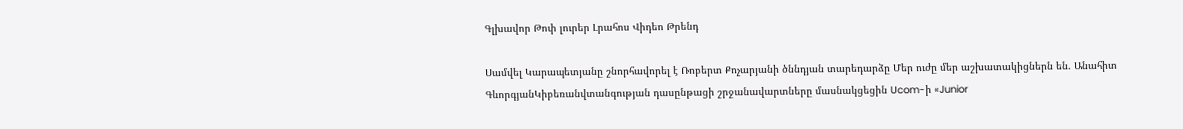Գլխավոր Թոփ լուրեր Լրահոս Վիդեո Թրենդ

Սամվել Կարապետյանը շնորհավորել է Ռոբերտ Քոչարյանի ծննդյան տարեդարձը Մեր ուժը մեր աշխատակիցներն են. Անահիտ ԳևորգյանԿիբեռանվտանգության դասընթացի շրջանավարտները մասնակցեցին Ucom-ի «Junior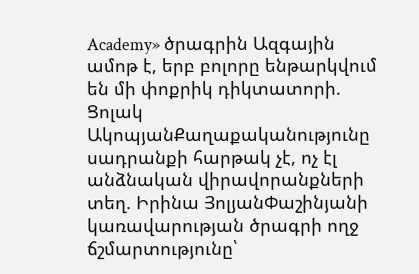Academy» ծրագրին Ազգային ամոթ է, երբ բոլորը ենթարկվում են մի փոքրիկ դիկտատորի. Ցոլակ ԱկոպյանՔաղաքականությունը սադրանքի հարթակ չէ, ոչ էլ անձնական վիրավորանքների տեղ. Իրինա ՅոլյանՓաշինյանի կառավարության ծրագրի ողջ ճշմարտությունը՝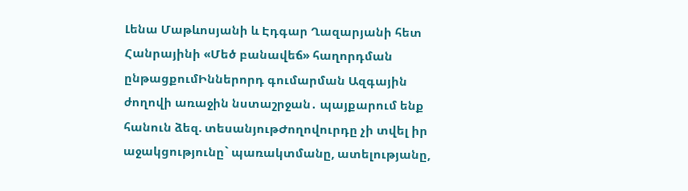Լենա Մաթևոսյանի և Էդգար Ղազարյանի հետ Հանրայինի «Մեծ բանավեճ» հաղորդման ընթացքումԻններորդ գումարման Ազգային ժողովի առաջին նստաշրջան․ պայքարում ենք հանուն ձեզ. տեսանյութԺողովուրդը չի տվել իր աջակցությունը` պառակտմանը, ատելությանը,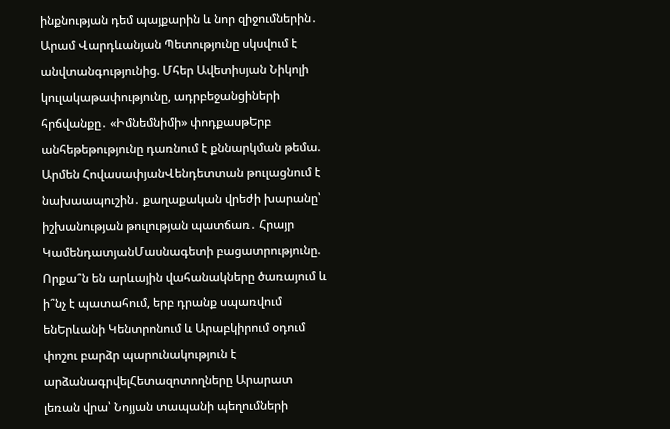ինքնության դեմ պայքարին և նոր զիջումներին․ Արամ Վարդևանյան Պետությունը սկսվում է անվտանգությունից. Մհեր Ավետիսյան Նիկոլի կուլակաթափությունը, ադրբեջանցիների հրճվանքը․ «Իմնեմնիմի» փոդքասթԵրբ անհեթեթությունը դառնում է քննարկման թեմա. Արմեն ՀովասափյանՎենդետտան թուլացնում է նախաապուշին․ քաղաքական վրեժի խարանը՝ իշխանության թուլության պատճառ․ Հրայր ԿամենդատյանՄասնագետի բացատրությունը. Որքա՞ն են արևային վահանակները ծառայում և ի՞նչ է պատահում, երբ դրանք սպառվում ենԵրևանի Կենտրոնում և Արաբկիրում օդում փոշու բարձր պարունակություն է արձանագրվելՀետազոտողները Արարատ լեռան վրա՝ Նոյյան տապանի պեղումների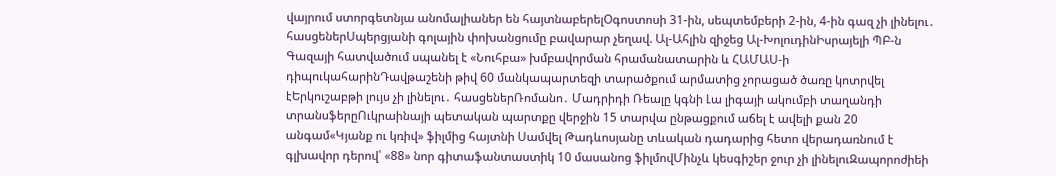վայրում ստորգետնյա անոմալիաներ են հայտնաբերելՕգոստոսի 31-ին, սեպտեմբերի 2-ին, 4-ին գազ չի լինելու․ հասցեներՍպերցյանի գոլային փոխանցումը բավարար չեղավ. Ալ-Ահլին զիջեց Ալ-ԽոլուդինԻսրայելի ՊԲ-ն Գազայի հատվածում սպանել է «Նուհբա» խմբավորման հրամանատարին և ՀԱՄԱՍ-ի դիպուկահարինԴավթաշենի թիվ 60 մանկապարտեզի տարածքում արմատից չորացած ծառը կոտրվել էԵրկուշաբթի լույս չի լինելու․ հասցեներՌոմանո․ Մադրիդի Ռեալը կգնի Լա լիգայի ակումբի տաղանդի տրանսֆերըՈւկրաինայի պետական պարտքը վերջին 15 տարվա ընթացքում աճել է ավելի քան 20 անգամ«Կյանք ու կռիվ» ֆիլմից հայտնի Սամվել Թադևոսյանը տևական դադարից հետո վերադառնում է գլխավոր դերով՝ «88» նոր գիտաֆանտաստիկ 10 մասանոց ֆիլմովՄինչև կեսգիշեր ջուր չի լինելուԶապորոժիեի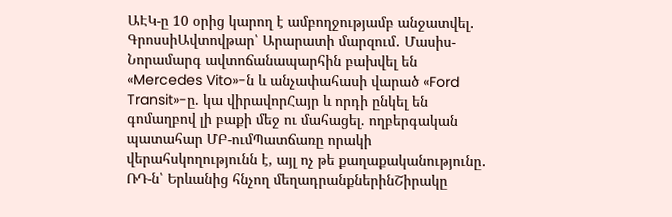ԱԷԿ-ը 10 օրից կարող է ամբողջությամբ անջատվել․ ԳրոսսիԱվտովթար՝ Արարատի մարզում․ Մասիս-Նորամարգ ավտոճանապարհին բախվել են «Mercedes Vito»-ն և անչափահասի վարած «Ford Transit»-ը. կա վիրավորՀայր և որդի ընկել են գոմաղբով լի բաքի մեջ ու մահացել. ողբերգական պատահար ՄԲ-ումՊատճառը որակի վերահսկողությունն է, այլ ոչ թե քաղաքականությունը․ ՌԴ-ն՝ Երևանից հնչող մեղադրանքներինՇիրակը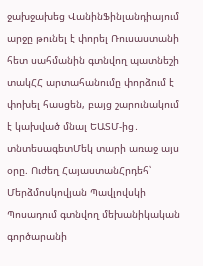ջախջախեց ՎանինՖինլանդիայում արջը թունել է փորել Ռուսաստանի հետ սահմանին գտնվող պատնեշի տակՀՀ արտահանումը փորձում է փոխել հասցեն, բայց շարունակում է կախված մնալ ԵԱՏՄ-ից․ տնտեսագետՄեկ տարի առաջ այս օրը. Ուժեղ ՀայաստանՀրդեհ՝ Մերձմոսկովյան Պավլովսկի Պոսադում գտնվող մեխանիկական գործարանի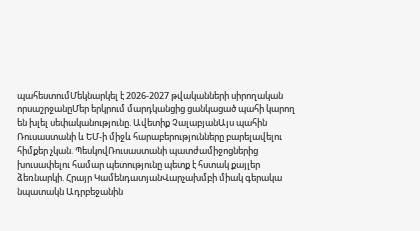պահեստումՄեկնարկել է 2026-2027 թվականների սիրողական որսաշրջանըՄեր երկրում մարդկանցից ցանկացած պահի կարող են խլել սեփականությունը. Ավետիք ՉալաբյանԱյս պահին Ռուսաստանի և ԵՄ-ի միջև հարաբերությունները բարելավելու հիմքեր չկան. ՊեսկովՌուսաստանի պատժամիջոցներից խուսափելու համար պետությունը պետք է հստակ քայլեր ձեռնարկի. Հրայր ԿամենդատյանՎարչախմբի միակ գերակա նպատակն Ադրբեջանին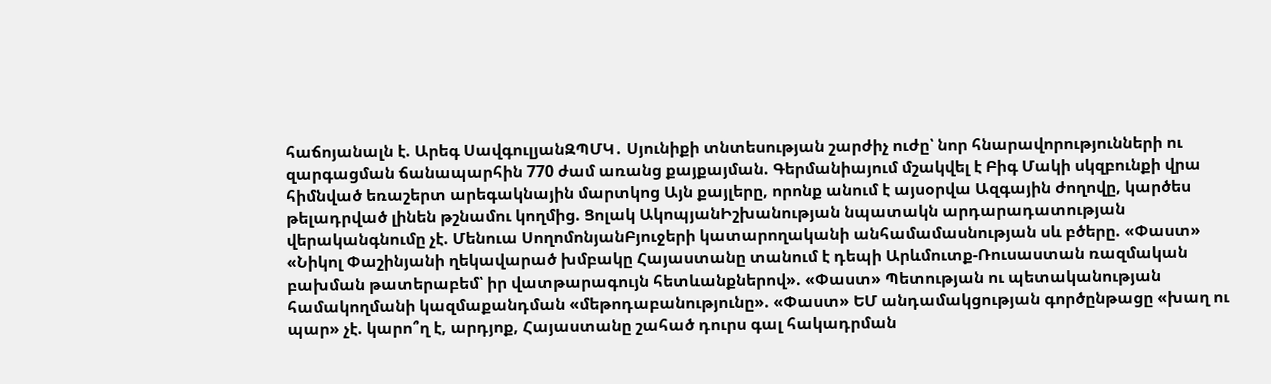հաճոյանալն է. Արեգ ՍավգուլյանԶՊՄԿ․ Սյունիքի տնտեսության շարժիչ ուժը՝ նոր հնարավորությունների ու զարգացման ճանապարհին 770 ժամ առանց քայքայման. Գերմանիայում մշակվել է Բիգ Մակի սկզբունքի վրա հիմնված եռաշերտ արեգակնային մարտկոց Այն քայլերը, որոնք անում է այսօրվա Ազգային ժողովը, կարծես թելադրված լինեն թշնամու կողմից. Ցոլակ ԱկոպյանԻշխանության նպատակն արդարադատության վերականգնումը չէ. Մենուա ՍողոմոնյանԲյուջերի կատարողականի անհամամասնության սև բծերը. «Փաստ» «Նիկոլ Փաշինյանի ղեկավարած խմբակը Հայաստանը տանում է դեպի Արևմուտք-Ռուսաստան ռազմական բախման թատերաբեմ՝ իր վատթարագույն հետևանքներով». «Փաստ» Պետության ու պետականության համակողմանի կազմաքանդման «մեթոդաբանությունը». «Փաստ» ԵՄ անդամակցության գործընթացը «խաղ ու պար» չէ. կարո՞ղ է, արդյոք, Հայաստանը շահած դուրս գալ հակադրման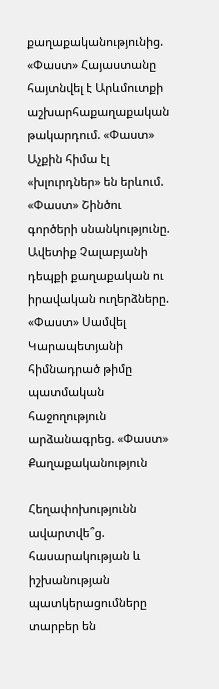քաղաքականությունից. «Փաստ» Հայաստանը հայտնվել է Արևմուտքի աշխարհաքաղաքական թակարդում. «Փաստ» Աչքին հիմա էլ «խլուրդներ» են երևում. «Փաստ» Շինծու գործերի սնանկությունը. Ավետիք Չալաբյանի դեպքի քաղաքական ու իրավական ուղերձները. «Փաստ» Սամվել Կարապետյանի հիմնադրած թիմը պատմական հաջողություն արձանագրեց. «Փաստ»
Քաղաքականություն

Հեղափոխությունն ավարտվե՞ց. հասարակության և իշխանության պատկերացումները տարբեր են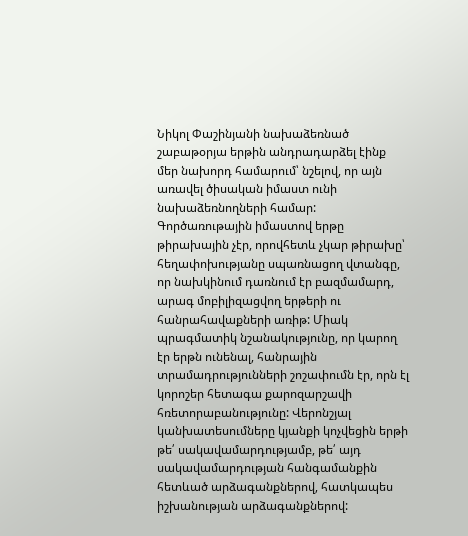Նիկոլ Փաշինյանի նախաձեռնած շաբաթօրյա երթին անդրադարձել էինք մեր նախորդ համարում՝ նշելով, որ այն առավել ծիսական իմաստ ունի նախաձեռնողների համար: Գործառութային իմաստով երթը թիրախային չէր, որովհետև չկար թիրախը՝ հեղափոխությանը սպառնացող վտանգը, որ նախկինում դառնում էր բազմամարդ, արագ մոբիլիզացվող երթերի ու հանրահավաքների առիթ: Միակ պրագմատիկ նշանակությունը, որ կարող էր երթն ունենալ, հանրային տրամադրությունների շոշափումն էր, որն էլ կորոշեր հետագա քարոզարշավի հռետորաբանությունը: Վերոնշյալ կանխատեսումները կյանքի կոչվեցին երթի թե՛ սակավամարդությամբ, թե՛ այդ սակավամարդության հանգամանքին հետևած արձագանքներով, հատկապես իշխանության արձագանքներով: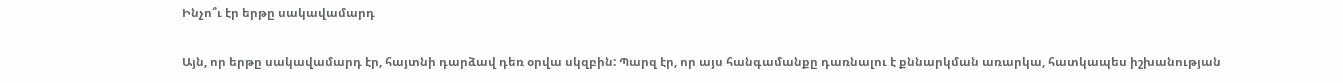Ինչո՞ւ էր երթը սակավամարդ

Այն, որ երթը սակավամարդ էր, հայտնի դարձավ դեռ օրվա սկզբին: Պարզ էր, որ այս հանգամանքը դառնալու է քննարկման առարկա, հատկապես իշխանության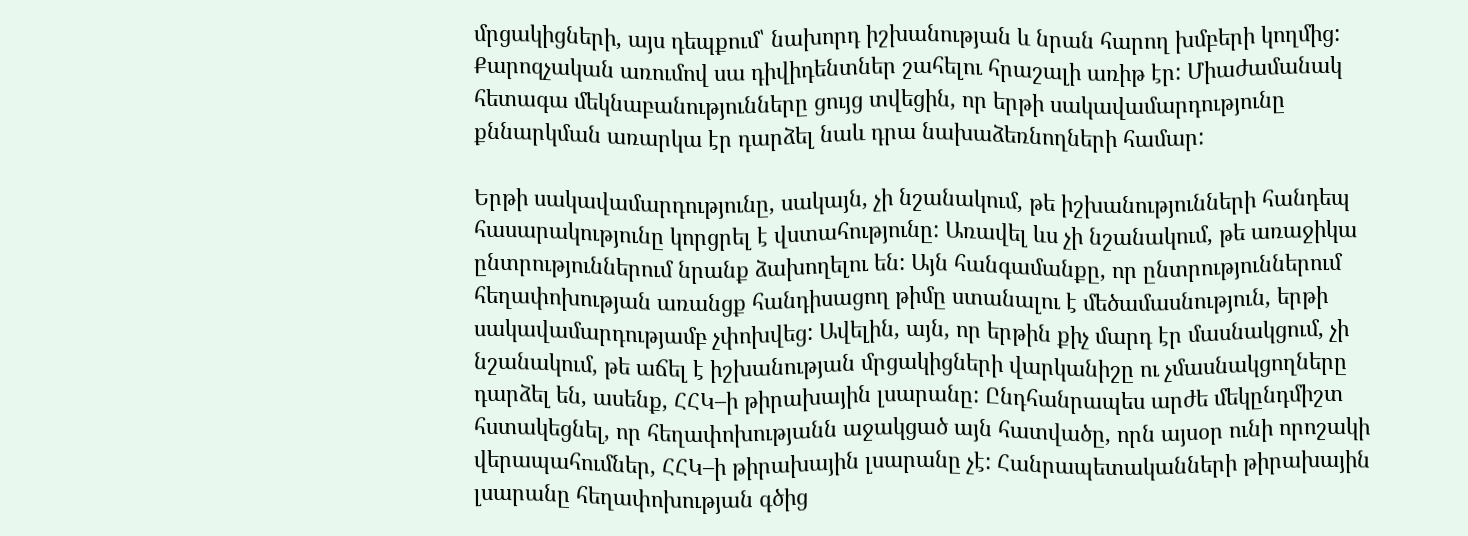մրցակիցների, այս դեպքում՝ նախորդ իշխանության և նրան հարող խմբերի կողմից: Քարոզչական առումով սա դիվիդենտներ շահելու հրաշալի առիթ էր: Միաժամանակ հետագա մեկնաբանությունները ցույց տվեցին, որ երթի սակավամարդությունը քննարկման առարկա էր դարձել նաև դրա նախաձեռնողների համար:

Երթի սակավամարդությունը, սակայն, չի նշանակում, թե իշխանությունների հանդեպ հասարակությունը կորցրել է վստահությունը: Առավել ևս չի նշանակում, թե առաջիկա ընտրություններում նրանք ձախողելու են: Այն հանգամանքը, որ ընտրություններում հեղափոխության առանցք հանդիսացող թիմը ստանալու է մեծամասնություն, երթի սակավամարդությամբ չփոխվեց: Ավելին, այն, որ երթին քիչ մարդ էր մասնակցում, չի նշանակում, թե աճել է իշխանության մրցակիցների վարկանիշը ու չմասնակցողները դարձել են, ասենք, ՀՀԿ–ի թիրախային լսարանը: Ընդհանրապես արժե մեկընդմիշտ հստակեցնել, որ հեղափոխությանն աջակցած այն հատվածը, որն այսօր ունի որոշակի վերապահումներ, ՀՀԿ–ի թիրախային լսարանը չէ: Հանրապետականների թիրախային լսարանը հեղափոխության գծից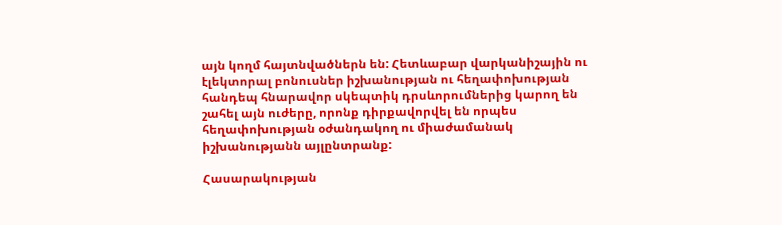այն կողմ հայտնվածներն են: Հետևաբար վարկանիշային ու էլեկտորալ բոնուսներ իշխանության ու հեղափոխության հանդեպ հնարավոր սկեպտիկ դրսևորումներից կարող են շահել այն ուժերը, որոնք դիրքավորվել են որպես հեղափոխության օժանդակող ու միաժամանակ իշխանությանն այլընտրանք:

Հասարակության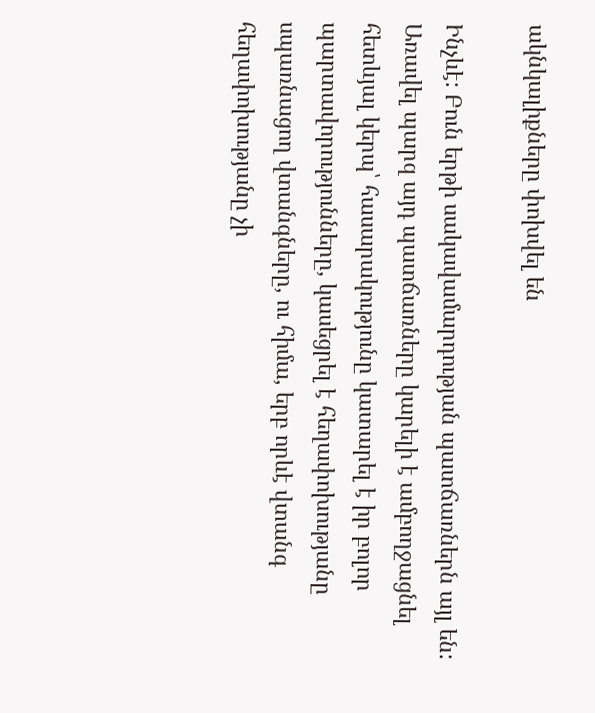ակնկալիքները փոխվել են

Ինչևէ: Բուն երթի սակավամարդության պատճառներն այլ են: Առավել պարզ այդ պատճառները կարելի է ամբողջացնել հետևյալ կերպ՝ հասարակությունը կատարել է իր բոլոր պարտավորությունները, կասեցրել է հեղափոխությանը սպառնացող վտանգները, ու հիմա, երբ որևէ վտանգ հեղափոխությանը չի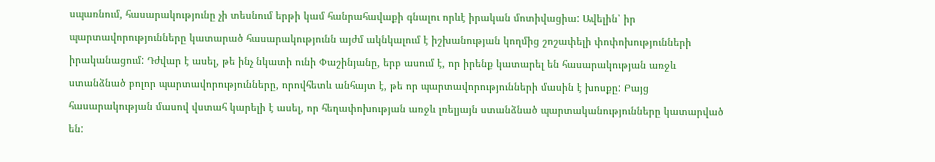սպառնում, հասարակությունը չի տեսնում երթի կամ հանրահավաքի գնալու որևէ իրական մոտիվացիա: Ավելին՝ իր պարտավորությունները կատարած հասարակությունն այժմ ակնկալում է իշխանության կողմից շոշափելի փոփոխությունների իրականացում: Դժվար է ասել, թե ինչ նկատի ունի Փաշինյանը, երբ ասում է, որ իրենք կատարել են հասարակության առջև ստանձնած բոլոր պարտավորությունները, որովհետև անհայտ է, թե որ պարտավորությունների մասին է խոսքը: Բայց հասարակության մասով վստահ կարելի է ասել, որ հեղափոխության առջև լռելյայն ստանձնած պարտականությունները կատարված են: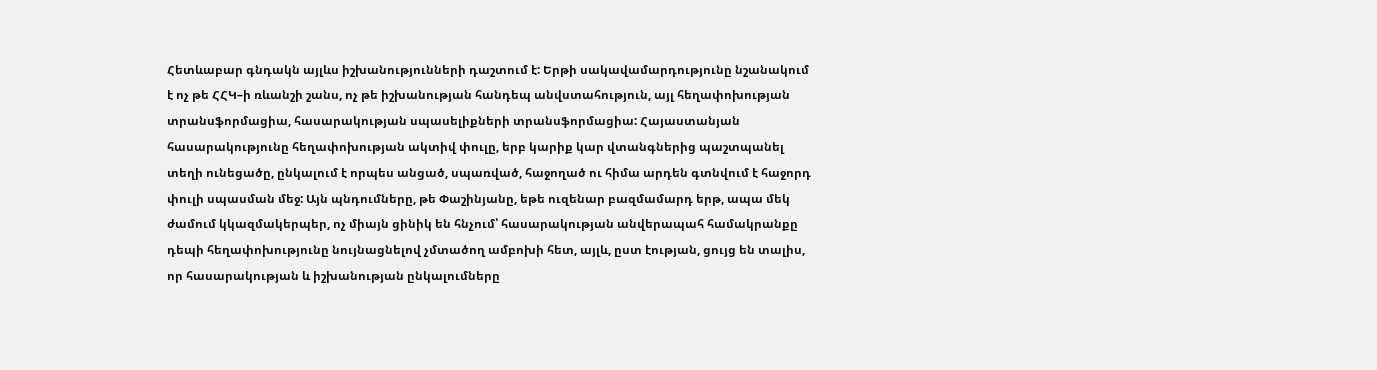Հետևաբար գնդակն այլևս իշխանությունների դաշտում է: Երթի սակավամարդությունը նշանակում է ոչ թե ՀՀԿ–ի ռևանշի շանս, ոչ թե իշխանության հանդեպ անվստահություն, այլ հեղափոխության տրանսֆորմացիա, հասարակության սպասելիքների տրանսֆորմացիա: Հայաստանյան հասարակությունը հեղափոխության ակտիվ փուլը, երբ կարիք կար վտանգներից պաշտպանել տեղի ունեցածը, ընկալում է որպես անցած, սպառված, հաջողած ու հիմա արդեն գտնվում է հաջորդ փուլի սպասման մեջ: Այն պնդումները, թե Փաշինյանը, եթե ուզենար բազմամարդ երթ, ապա մեկ ժամում կկազմակերպեր, ոչ միայն ցինիկ են հնչում՝ հասարակության անվերապահ համակրանքը դեպի հեղափոխությունը նույնացնելով չմտածող ամբոխի հետ, այլև, ըստ էության, ցույց են տալիս, որ հասարակության և իշխանության ընկալումները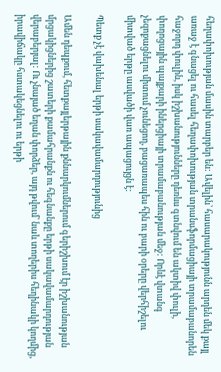հեղափոխության մասին տարբեր են: Ավելին՝ հասարակությունն արդեն մեկ քայլ առաջ է գնացել ու հասել հեղափոխության տրանսֆորմացիայի տրամաբանորեն հաջորդ փուլին, իսկ իշխանությունները դեռևս գտնվում են ակտիվ փուլի, փողոցային պայքարի իներցիայի տրամաբանության մեջ: Որևէ վտանգ չեզոքացնելու միտում չունեցող, բացառապես հին ու բարի օրերը վերհիշելու միտված երթը ասվածի վառ ապացույցն է:

Պետք չէ վախենալ երթի սակավամարդությունից

Ամեն դեպքում, հետքայլերթային քննարկումներում գերիշխում էր իշխանության մրցակիցներից շատերի քամահրանքն ու հեգնանքը երթի սակավամարդության վերաբերյալ: Ու չնայած եղան փորձեր, այդ թվում՝ նաև տողերիս հեղինակի կողմից, իրավիճակը հստակեցնելու ու երթի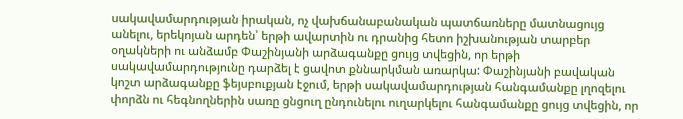սակավամարդության իրական, ոչ վախճանաբանական պատճառները մատնացույց անելու, երեկոյան արդեն՝ երթի ավարտին ու դրանից հետո իշխանության տարբեր օղակների ու անձամբ Փաշինյանի արձագանքը ցույց տվեցին, որ երթի սակավամարդությունը դարձել է ցավոտ քննարկման առարկա: Փաշինյանի բավական կոշտ արձագանքը ֆեյսբուքյան էջում, երթի սակավամարդության հանգամանքը լղոզելու փորձն ու հեգնողներին սառը ցնցուղ ընդունելու ուղարկելու հանգամանքը ցույց տվեցին, որ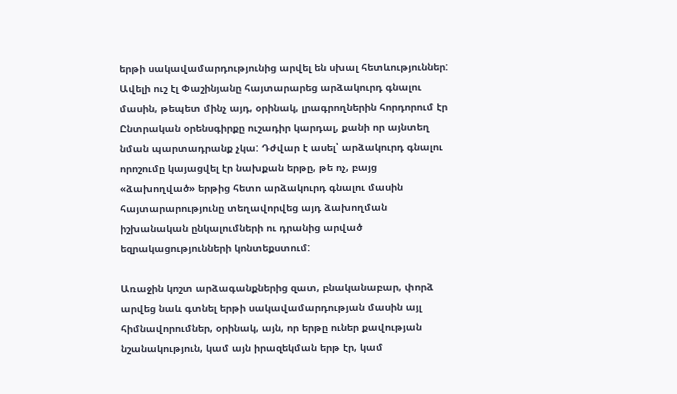երթի սակավամարդությունից արվել են սխալ հետևություններ: Ավելի ուշ էլ Փաշինյանը հայտարարեց արձակուրդ գնալու մասին, թեպետ մինչ այդ, օրինակ, լրագրողներին հորդորում էր Ընտրական օրենսգիրքը ուշադիր կարդալ, քանի որ այնտեղ նման պարտադրանք չկա: Դժվար է ասել՝ արձակուրդ գնալու որոշումը կայացվել էր նախքան երթը, թե ոչ, բայց «ձախողված» երթից հետո արձակուրդ գնալու մասին հայտարարությունը տեղավորվեց այդ ձախողման իշխանական ընկալումների ու դրանից արված եզրակացությունների կոնտեքստում:

Առաջին կոշտ արձագանքներից զատ, բնականաբար, փորձ արվեց նաև գտնել երթի սակավամարդության մասին այլ հիմնավորումներ, օրինակ, այն, որ երթը ուներ քավության նշանակություն, կամ այն իրազեկման երթ էր, կամ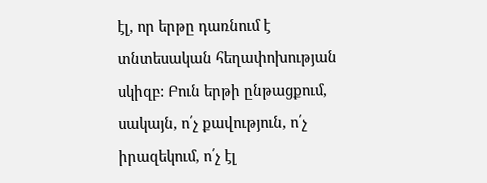էլ, որ երթը դառնում է տնտեսական հեղափոխության սկիզբ: Բուն երթի ընթացքում, սակայն, ո՛չ քավություն, ո՛չ իրազեկում, ո՛չ էլ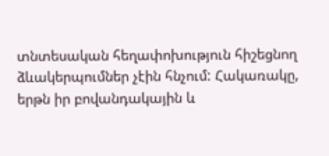տնտեսական հեղափոխություն հիշեցնող ձևակերպումներ չէին հնչում: Հակառակը, երթն իր բովանդակային և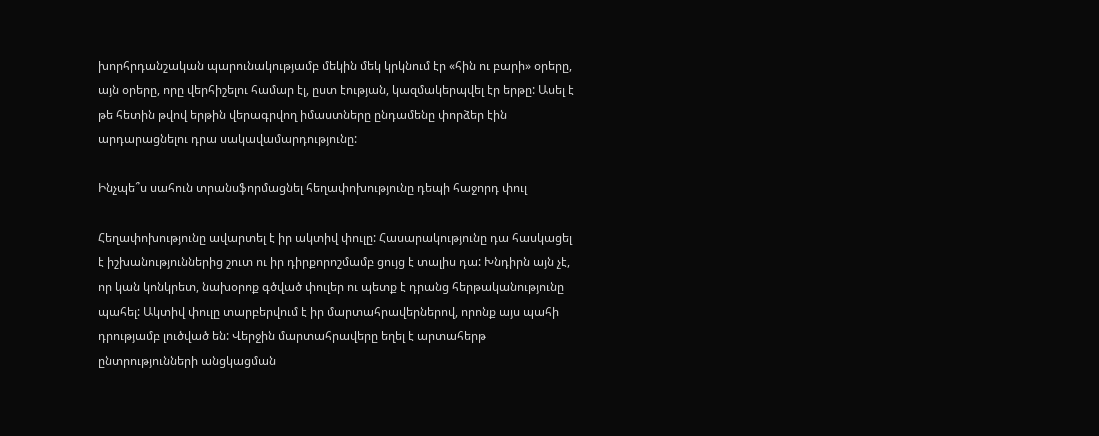խորհրդանշական պարունակությամբ մեկին մեկ կրկնում էր «հին ու բարի» օրերը, այն օրերը, որը վերհիշելու համար էլ, ըստ էության, կազմակերպվել էր երթը: Ասել է թե հետին թվով երթին վերագրվող իմաստները ընդամենը փորձեր էին արդարացնելու դրա սակավամարդությունը:

Ինչպե՞ս սահուն տրանսֆորմացնել հեղափոխությունը դեպի հաջորդ փուլ

Հեղափոխությունը ավարտել է իր ակտիվ փուլը: Հասարակությունը դա հասկացել է իշխանություններից շուտ ու իր դիրքորոշմամբ ցույց է տալիս դա: Խնդիրն այն չէ, որ կան կոնկրետ, նախօրոք գծված փուլեր ու պետք է դրանց հերթականությունը պահել: Ակտիվ փուլը տարբերվում է իր մարտահրավերներով, որոնք այս պահի դրությամբ լուծված են: Վերջին մարտահրավերը եղել է արտահերթ ընտրությունների անցկացման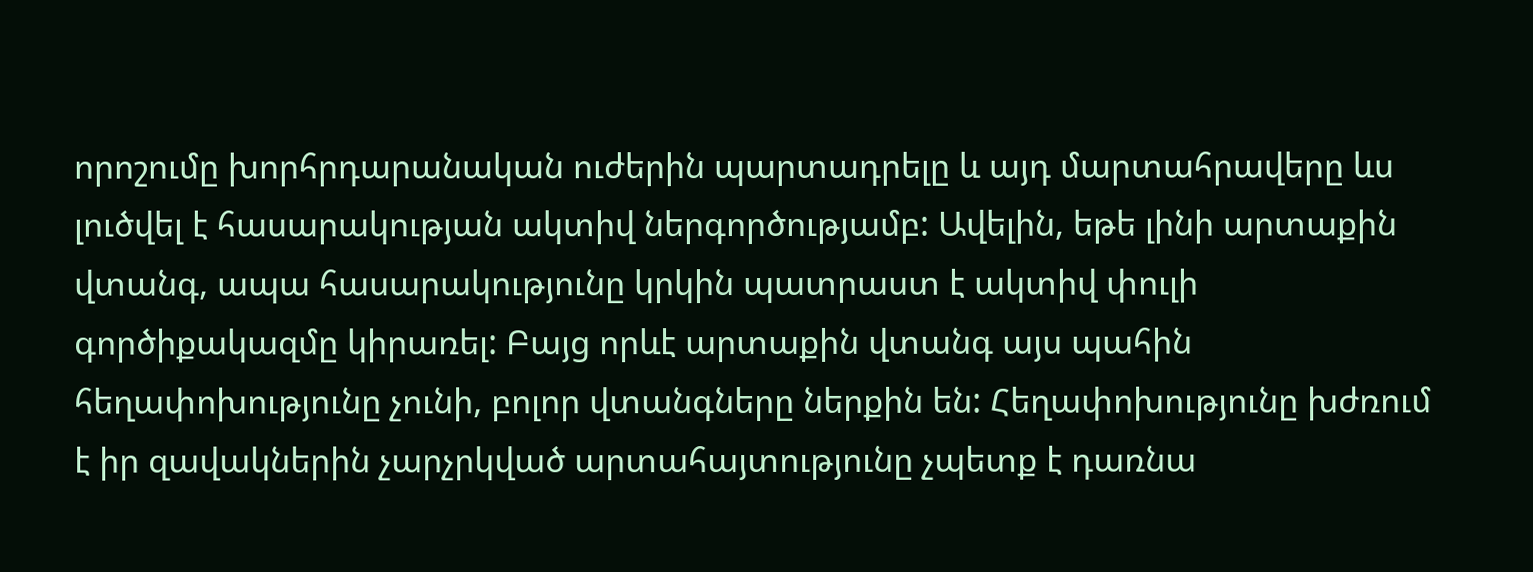որոշումը խորհրդարանական ուժերին պարտադրելը և այդ մարտահրավերը ևս լուծվել է հասարակության ակտիվ ներգործությամբ: Ավելին, եթե լինի արտաքին վտանգ, ապա հասարակությունը կրկին պատրաստ է ակտիվ փուլի գործիքակազմը կիրառել: Բայց որևէ արտաքին վտանգ այս պահին հեղափոխությունը չունի, բոլոր վտանգները ներքին են: Հեղափոխությունը խժռում է իր զավակներին չարչրկված արտահայտությունը չպետք է դառնա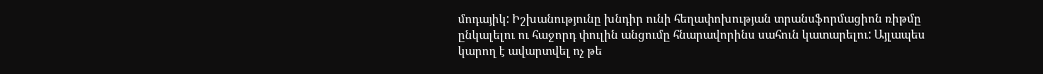մոդայիկ: Իշխանությունը խնդիր ունի հեղափոխության տրանսֆորմացիոն ռիթմը ընկալելու ու հաջորդ փուլին անցումը հնարավորինս սահուն կատարելու: Այլապես կարող է ավարտվել ոչ թե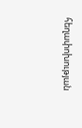հեղափոխության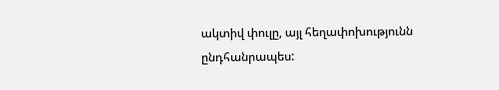ակտիվ փուլը, այլ հեղափոխությունն ընդհանրապես: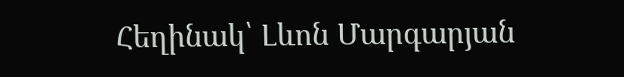Հեղինակ՝ Լևոն Մարգարյան